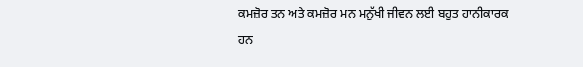ਕਮਜ਼ੋਰ ਤਨ ਅਤੇ ਕਮਜ਼ੋਰ ਮਨ ਮਨੁੱਖੀ ਜੀਵਨ ਲਈ ਬਹੁਤ ਹਾਨੀਕਾਰਕ ਹਨ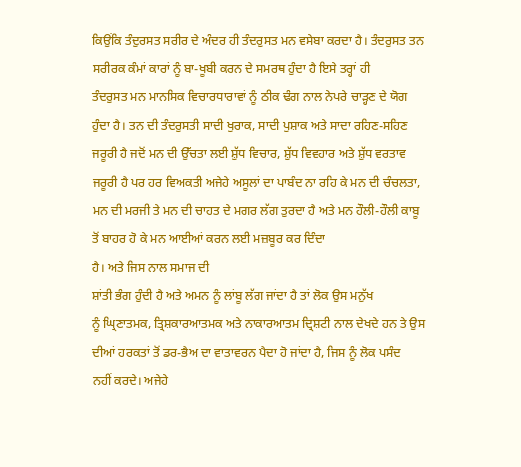ਕਿਉਂਕਿ ਤੰਦੁਰਸਤ ਸਰੀਰ ਦੇ ਅੰਦਰ ਹੀ ਤੰਦਰੁਸਤ ਮਨ ਵਸੇਬਾ ਕਰਦਾ ਹੈ। ਤੰਦਰੁਸਤ ਤਨ
ਸਰੀਰਕ ਕੰਮਾਂ ਕਾਰਾਂ ਨੂੰ ਬਾ-ਖੂਬੀ ਕਰਨ ਦੇ ਸਮਰਥ ਹੁੰਦਾ ਹੈ ਇਸੇ ਤਰ੍ਹਾਂ ਹੀ
ਤੰਦਰੁਸਤ ਮਨ ਮਾਨਸਿਕ ਵਿਚਾਰਧਾਰਾਵਾਂ ਨੂੰ ਠੀਕ ਢੰਗ ਨਾਲ ਨੇਪਰੇ ਚਾੜ੍ਹਣ ਦੇ ਯੋਗ
ਹੁੰਦਾ ਹੈ। ਤਨ ਦੀ ਤੰਦਰੁਸਤੀ ਸਾਦੀ ਖੁਰਾਕ, ਸਾਦੀ ਪੁਸ਼ਾਕ ਅਤੇ ਸਾਦਾ ਰਹਿਣ-ਸਹਿਣ
ਜਰੂਰੀ ਹੈ ਜਦੋਂ ਮਨ ਦੀ ਉੱਚਤਾ ਲਈ ਸ਼ੁੱਧ ਵਿਚਾਰ, ਸ਼ੁੱਧ ਵਿਵਹਾਰ ਅਤੇ ਸ਼ੁੱਧ ਵਰਤਾਵ
ਜਰੂਰੀ ਹੈ ਪਰ ਹਰ ਵਿਅਕਤੀ ਅਜੇਹੇ ਅਸੂਲਾਂ ਦਾ ਪਾਬੰਦ ਨਾ ਰਹਿ ਕੇ ਮਨ ਦੀ ਚੰਚਲਤਾ,
ਮਨ ਦੀ ਮਰਜੀ ਤੇ ਮਨ ਦੀ ਚਾਹਤ ਦੇ ਮਗਰ ਲੱਗ ਤੁਰਦਾ ਹੈ ਅਤੇ ਮਨ ਹੌਲੀ-ਹੌਲੀ ਕਾਬੂ
ਤੋਂ ਬਾਹਰ ਹੋ ਕੇ ਮਨ ਆਈਆਂ ਕਰਨ ਲਈ ਮਜ਼ਬੂਰ ਕਰ ਦਿੰਦਾ
ਹੈ। ਅਤੇ ਜਿਸ ਨਾਲ ਸਮਾਜ ਦੀ
ਸ਼ਾਂਤੀ ਭੰਗ ਹੁੰਦੀ ਹੈ ਅਤੇ ਅਮਨ ਨੂੰ ਲਾਂਬੂ ਲੱਗ ਜਾਂਦਾ ਹੈ ਤਾਂ ਲੋਕ ਉਸ ਮਨੁੱਖ
ਨੂੰ ਘ੍ਰਿਣਾਤਮਕ, ਤ੍ਰਿਸ਼ਕਾਰਆਤਮਕ ਅਤੇ ਨਾਕਾਰਆਤਮ ਦ੍ਰਿਸ਼ਟੀ ਨਾਲ ਦੇਖਦੇ ਹਨ ਤੇ ਉਸ
ਦੀਆਂ ਹਰਕਤਾਂ ਤੋਂ ਡਰ-ਭੈਅ ਦਾ ਵਾਤਾਵਰਨ ਪੈਦਾ ਹੋ ਜਾਂਦਾ ਹੈ, ਜਿਸ ਨੂੰ ਲੋਕ ਪਸੰਦ
ਨਹੀਂ ਕਰਦੇ। ਅਜੇਹੇ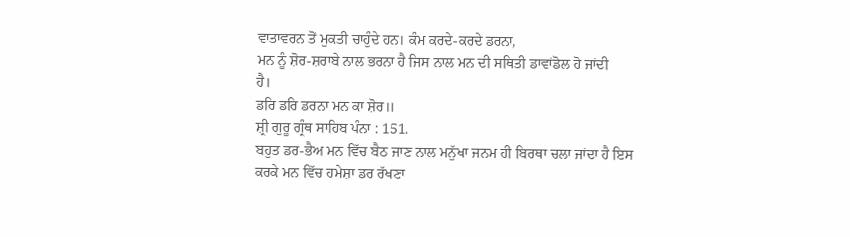ਵਾਤਾਵਰਨ ਤੋਂ ਮੁਕਤੀ ਚਾਹੁੰਦੇ ਹਨ। ਕੰਮ ਕਰਦੇ-ਕਰਦੇ ਡਰਨਾ,
ਮਨ ਨੂੰ ਸ਼ੋਰ-ਸ਼ਰਾਬੇ ਨਾਲ ਭਰਨਾ ਹੈ ਜਿਸ ਨਾਲ ਮਨ ਦੀ ਸਥਿਤੀ ਡਾਵਾਂਡੋਲ ਹੋ ਜਾਂਦੀ
ਹੈ।
ਡਰਿ ਡਰਿ ਡਰਨਾ ਮਨ ਕਾ ਸ਼ੋਰ॥
ਸ਼੍ਰੀ ਗੁਰੂ ਗ੍ਰੰਥ ਸਾਹਿਬ ਪੰਨਾ : 151.
ਬਹੁਤ ਡਰ-ਭੈਅ ਮਨ ਵਿੱਚ ਬੈਠ ਜਾਣ ਨਾਲ ਮਨੁੱਖਾ ਜਨਮ ਹੀ ਬਿਰਥਾ ਚਲਾ ਜਾਂਦਾ ਹੈ ਇਸ
ਕਰਕੇ ਮਨ ਵਿੱਚ ਹਮੇਸ਼ਾ ਡਰ ਰੱਖਣਾ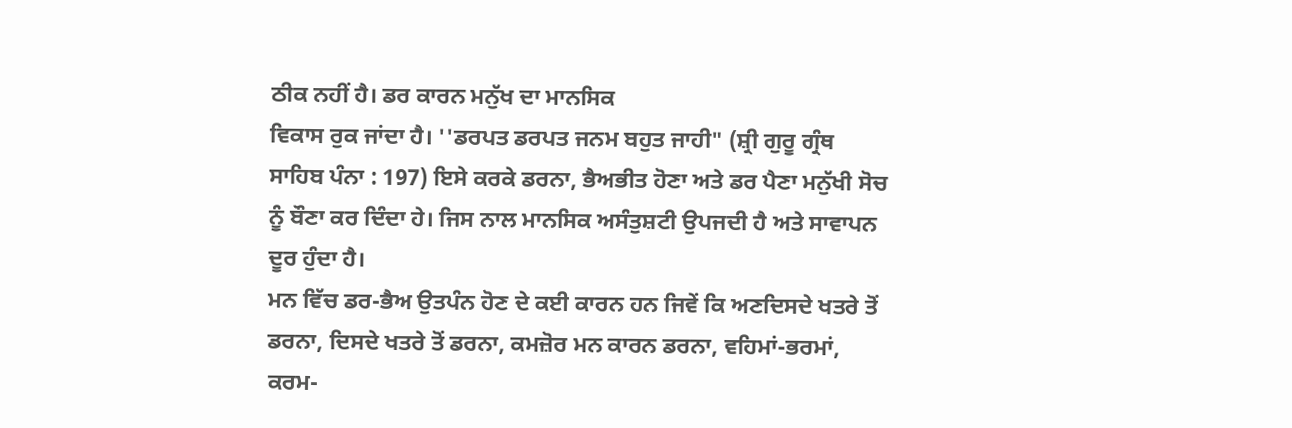ਠੀਕ ਨਹੀਂ ਹੈ। ਡਰ ਕਾਰਨ ਮਨੁੱਖ ਦਾ ਮਾਨਸਿਕ
ਵਿਕਾਸ ਰੁਕ ਜਾਂਦਾ ਹੈ। ''ਡਰਪਤ ਡਰਪਤ ਜਨਮ ਬਹੁਤ ਜਾਹੀ" (ਸ਼੍ਰੀ ਗੁਰੂ ਗ੍ਰੰਥ
ਸਾਹਿਬ ਪੰਨਾ : 197) ਇਸੇ ਕਰਕੇ ਡਰਨਾ, ਭੈਅਭੀਤ ਹੋਣਾ ਅਤੇ ਡਰ ਪੈਣਾ ਮਨੁੱਖੀ ਸੋਚ
ਨੂੰ ਬੌਣਾ ਕਰ ਦਿੰਦਾ ਹੇ। ਜਿਸ ਨਾਲ ਮਾਨਸਿਕ ਅਸੰਤੁਸ਼ਟੀ ਉਪਜਦੀ ਹੈ ਅਤੇ ਸਾਵਾਪਨ
ਦੂਰ ਹੁੰਦਾ ਹੈ।
ਮਨ ਵਿੱਚ ਡਰ-ਭੈਅ ਉਤਪੰਨ ਹੋਣ ਦੇ ਕਈ ਕਾਰਨ ਹਨ ਜਿਵੇਂ ਕਿ ਅਣਦਿਸਦੇ ਖਤਰੇ ਤੋਂ
ਡਰਨਾ, ਦਿਸਦੇ ਖਤਰੇ ਤੋਂ ਡਰਨਾ, ਕਮਜ਼ੋਰ ਮਨ ਕਾਰਨ ਡਰਨਾ, ਵਹਿਮਾਂ-ਭਰਮਾਂ,
ਕਰਮ-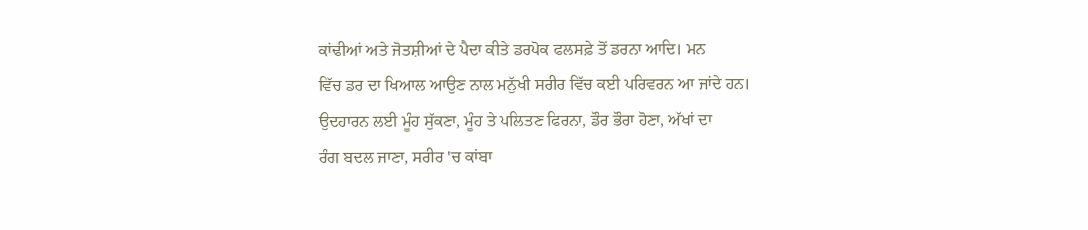ਕਾਂਢੀਆਂ ਅਤੇ ਜੋਤਸ਼ੀਆਂ ਦੇ ਪੈਦਾ ਕੀਤੇ ਡਰਪੋਕ ਫਲਸਫ਼ੇ ਤੋਂ ਡਰਨਾ ਆਦਿ। ਮਨ
ਵਿੱਚ ਡਰ ਦਾ ਖਿਆਲ ਆਉਣ ਨਾਲ ਮਨੁੱਖੀ ਸਰੀਰ ਵਿੱਚ ਕਈ ਪਰਿਵਰਨ ਆ ਜਾਂਦੇ ਹਨ।
ਉਦਹਾਰਨ ਲਈ ਮੂੰਹ ਸੁੱਕਣਾ, ਮੂੰਹ ਤੇ ਪਲਿਤਣ ਫਿਰਨਾ, ਡੌਰ ਭੌਰਾ ਹੋਣਾ, ਅੱਖਾਂ ਦਾ
ਰੰਗ ਬਦਲ ਜਾਣਾ, ਸਰੀਰ 'ਚ ਕਾਂਬਾ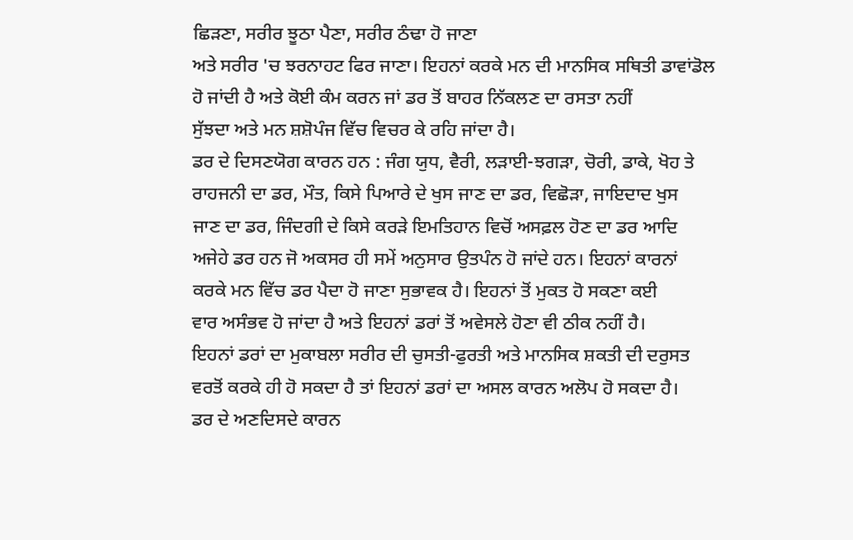ਛਿੜਣਾ, ਸਰੀਰ ਝੂਠਾ ਪੈਣਾ, ਸਰੀਰ ਠੰਢਾ ਹੋ ਜਾਣਾ
ਅਤੇ ਸਰੀਰ 'ਚ ਝਰਨਾਹਟ ਫਿਰ ਜਾਣਾ। ਇਹਨਾਂ ਕਰਕੇ ਮਨ ਦੀ ਮਾਨਸਿਕ ਸਥਿਤੀ ਡਾਵਾਂਡੋਲ
ਹੋ ਜਾਂਦੀ ਹੈ ਅਤੇ ਕੋਈ ਕੰਮ ਕਰਨ ਜਾਂ ਡਰ ਤੋਂ ਬਾਹਰ ਨਿੱਕਲਣ ਦਾ ਰਸਤਾ ਨਹੀਂ
ਸੁੱਝਦਾ ਅਤੇ ਮਨ ਸ਼ਸ਼ੋਪੰਜ ਵਿੱਚ ਵਿਚਰ ਕੇ ਰਹਿ ਜਾਂਦਾ ਹੈ।
ਡਰ ਦੇ ਦਿਸਣਯੋਗ ਕਾਰਨ ਹਨ : ਜੰਗ ਯੁਧ, ਵੈਰੀ, ਲੜਾਈ-ਝਗੜਾ, ਚੋਰੀ, ਡਾਕੇ, ਖੋਹ ਤੇ
ਰਾਹਜਨੀ ਦਾ ਡਰ, ਮੌਤ, ਕਿਸੇ ਪਿਆਰੇ ਦੇ ਖੁਸ ਜਾਣ ਦਾ ਡਰ, ਵਿਛੋੜਾ, ਜਾਇਦਾਦ ਖੁਸ
ਜਾਣ ਦਾ ਡਰ, ਜਿੰਦਗੀ ਦੇ ਕਿਸੇ ਕਰੜੇ ਇਮਤਿਹਾਨ ਵਿਚੋਂ ਅਸਫ਼ਲ ਹੋਣ ਦਾ ਡਰ ਆਦਿ
ਅਜੇਹੇ ਡਰ ਹਨ ਜੋ ਅਕਸਰ ਹੀ ਸਮੇਂ ਅਨੁਸਾਰ ਉਤਪੰਨ ਹੋ ਜਾਂਦੇ ਹਨ। ਇਹਨਾਂ ਕਾਰਨਾਂ
ਕਰਕੇ ਮਨ ਵਿੱਚ ਡਰ ਪੈਦਾ ਹੋ ਜਾਣਾ ਸੁਭਾਵਕ ਹੈ। ਇਹਨਾਂ ਤੋਂ ਮੁਕਤ ਹੋ ਸਕਣਾ ਕਈ
ਵਾਰ ਅਸੰਭਵ ਹੋ ਜਾਂਦਾ ਹੈ ਅਤੇ ਇਹਨਾਂ ਡਰਾਂ ਤੋਂ ਅਵੇਸਲੇ ਹੋਣਾ ਵੀ ਠੀਕ ਨਹੀਂ ਹੈ।
ਇਹਨਾਂ ਡਰਾਂ ਦਾ ਮੁਕਾਬਲਾ ਸਰੀਰ ਦੀ ਚੁਸਤੀ-ਫੁਰਤੀ ਅਤੇ ਮਾਨਸਿਕ ਸ਼ਕਤੀ ਦੀ ਦਰੁਸਤ
ਵਰਤੋਂ ਕਰਕੇ ਹੀ ਹੋ ਸਕਦਾ ਹੈ ਤਾਂ ਇਹਨਾਂ ਡਰਾਂ ਦਾ ਅਸਲ ਕਾਰਨ ਅਲੋਪ ਹੋ ਸਕਦਾ ਹੈ।
ਡਰ ਦੇ ਅਣਦਿਸਦੇ ਕਾਰਨ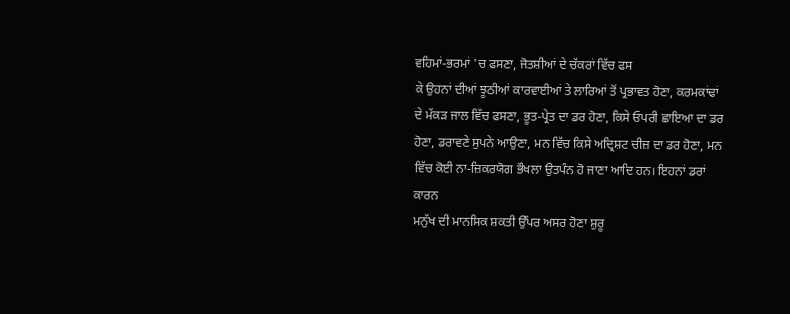ਵਹਿਮਾਂ-ਭਰਮਾਂ 'ਚ ਫਸਣਾ, ਜੋਤਸ਼ੀਆਂ ਦੇ ਚੱਕਰਾਂ ਵਿੱਚ ਫਸ
ਕੇ ਉਹਨਾਂ ਦੀਆਂ ਝੂਠੀਆਂ ਕਾਰਵਾਈਆਂ ਤੇ ਲਾਰਿਆਂ ਤੋਂ ਪ੍ਰਭਾਵਤ ਹੋਣਾ, ਕਰਮਕਾਂਢਾਂ
ਦੇ ਮੱਕੜ ਜਾਲ ਵਿੱਚ ਫਸਣਾ, ਭੂਤ-ਪ੍ਰੇਤ ਦਾ ਡਰ ਹੋਣਾ, ਕਿਸੇ ਓਪਰੀ ਛਾਇਆ ਦਾ ਡਰ
ਹੋਣਾ, ਡਰਾਵਣੇ ਸੁਪਨੇ ਆਉਣਾ, ਮਨ ਵਿੱਚ ਕਿਸੇ ਅਦ੍ਰਿਸ਼ਟ ਚੀਜ਼ ਦਾ ਡਰ ਹੋਣਾ, ਮਨ
ਵਿੱਚ ਕੋਈ ਨਾ-ਜ਼ਿਕਰਯੋਗ ਭੌਖਲਾ ਉਤਪੰਨ ਹੋ ਜਾਣਾ ਆਦਿ ਹਨ। ਇਹਨਾਂ ਡਰਾਂ ਕਾਰਨ
ਮਨੁੱਖ ਦੀ ਮਾਨਸਿਕ ਸ਼ਕਤੀ ਉੱਪਰ ਅਸਰ ਹੋਣਾ ਸ਼ੁਰੂ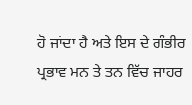ਹੋ ਜਾਂਦਾ ਹੈ ਅਤੇ ਇਸ ਦੇ ਗੰਭੀਰ
ਪ੍ਰਭਾਵ ਮਨ ਤੇ ਤਨ ਵਿੱਚ ਜਾਹਰ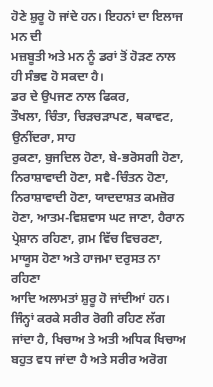ਹੋਣੇ ਸ਼ੁਰੂ ਹੋ ਜਾਂਦੇ ਹਨ। ਇਹਨਾਂ ਦਾ ਇਲਾਜ ਮਨ ਦੀ
ਮਜ਼ਬੂਤੀ ਅਤੇ ਮਨ ਨੂੰ ਡਰਾਂ ਤੋਂ ਹੋੜਣ ਨਾਲ ਹੀ ਸੰਭਵ ਹੋ ਸਕਦਾ ਹੈ।
ਡਰ ਦੇ ਉਪਜਣ ਨਾਲ ਫਿਕਰ,
ਤੌਖਲਾ, ਚਿੰਤਾ, ਚਿੜਚੜਾਪਣ, ਥਕਾਵਟ, ਉਨੀਂਦਰਾ, ਸਾਹ
ਰੁਕਣਾ, ਬੁਜਦਿਲ ਹੋਣਾ, ਬੇ-ਭਰੋਸਗੀ ਹੋਣਾ, ਨਿਰਾਸ਼ਾਵਾਦੀ ਹੋਣਾ, ਸਵੈ-ਚਿੰਤਨ ਹੋਣਾ,
ਨਿਰਾਸ਼ਾਵਾਦੀ ਹੋਣਾ, ਯਾਦਦਾਸ਼ਤ ਕਮਜ਼ੋਰ ਹੋਣਾ, ਆਤਮ-ਵਿਸ਼ਵਾਸ ਘਟ ਜਾਣਾ, ਹੈਰਾਨ
ਪ੍ਰੇਸ਼ਾਨ ਰਹਿਣਾ, ਗ਼ਮ ਵਿੱਚ ਵਿਚਰਣਾ, ਮਾਯੂਸ ਹੋਣਾ ਅਤੇ ਹਾਜਮਾ ਦਰੁਸਤ ਨਾ ਰਹਿਣਾ
ਆਦਿ ਅਲਾਮਤਾਂ ਸ਼ੁਰੂ ਹੋ ਜਾਂਦੀਆਂ ਹਨ। ਜਿੰਨ੍ਹਾਂ ਕਰਕੇ ਸਰੀਰ ਰੋਗੀ ਰਹਿਣ ਲੱਗ
ਜਾਂਦਾ ਹੈ, ਖਿਚਾਅ ਤੇ ਅਤੀ ਅਧਿਕ ਖਿਚਾਅ ਬਹੁਤ ਵਧ ਜਾਂਦਾ ਹੈ ਅਤੇ ਸਰੀਰ ਅਰੋਗ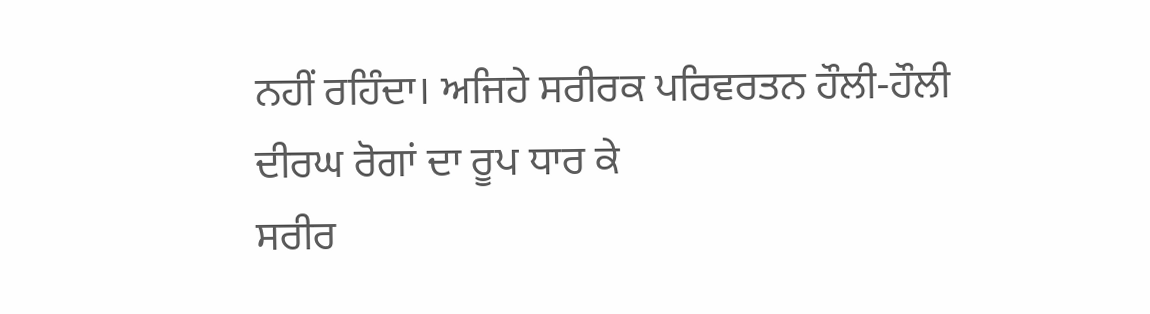ਨਹੀਂ ਰਹਿੰਦਾ। ਅਜਿਹੇ ਸਰੀਰਕ ਪਰਿਵਰਤਨ ਹੌਲੀ-ਹੌਲੀ ਦੀਰਘ ਰੋਗਾਂ ਦਾ ਰੂਪ ਧਾਰ ਕੇ
ਸਰੀਰ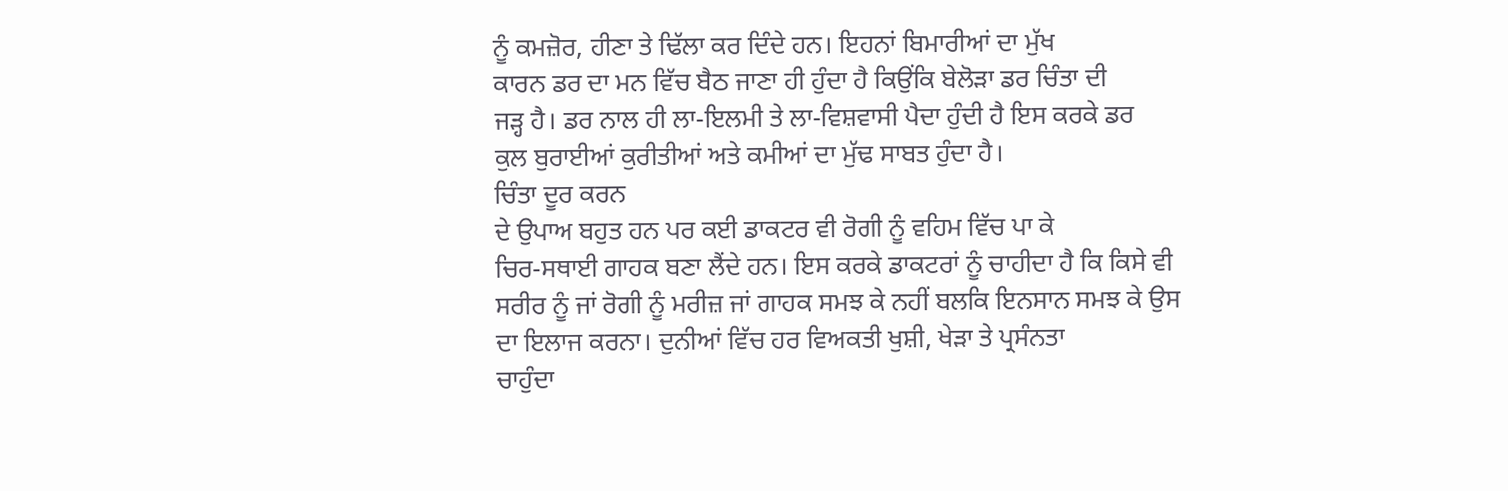ਨੂੰ ਕਮਜ਼ੋਰ, ਹੀਣਾ ਤੇ ਢਿੱਲਾ ਕਰ ਦਿੰਦੇ ਹਨ। ਇਹਨਾਂ ਬਿਮਾਰੀਆਂ ਦਾ ਮੁੱਖ
ਕਾਰਨ ਡਰ ਦਾ ਮਨ ਵਿੱਚ ਬੈਠ ਜਾਣਾ ਹੀ ਹੁੰਦਾ ਹੈ ਕਿਉਂਕਿ ਬੇਲੋੜਾ ਡਰ ਚਿੰਤਾ ਦੀ
ਜੜ੍ਹ ਹੈ। ਡਰ ਨਾਲ ਹੀ ਲਾ-ਇਲਮੀ ਤੇ ਲਾ-ਵਿਸ਼ਵਾਸੀ ਪੈਦਾ ਹੁੰਦੀ ਹੈ ਇਸ ਕਰਕੇ ਡਰ
ਕੁਲ ਬੁਰਾਈਆਂ ਕੁਰੀਤੀਆਂ ਅਤੇ ਕਮੀਆਂ ਦਾ ਮੁੱਢ ਸਾਬਤ ਹੁੰਦਾ ਹੈ।
ਚਿੰਤਾ ਦੂਰ ਕਰਨ
ਦੇ ਉਪਾਅ ਬਹੁਤ ਹਨ ਪਰ ਕਈ ਡਾਕਟਰ ਵੀ ਰੋਗੀ ਨੂੰ ਵਹਿਮ ਵਿੱਚ ਪਾ ਕੇ
ਚਿਰ-ਸਥਾਈ ਗਾਹਕ ਬਣਾ ਲੈਂਦੇ ਹਨ। ਇਸ ਕਰਕੇ ਡਾਕਟਰਾਂ ਨੂੰ ਚਾਹੀਦਾ ਹੈ ਕਿ ਕਿਸੇ ਵੀ
ਸਰੀਰ ਨੂੰ ਜਾਂ ਰੋਗੀ ਨੂੰ ਮਰੀਜ਼ ਜਾਂ ਗਾਹਕ ਸਮਝ ਕੇ ਨਹੀਂ ਬਲਕਿ ਇਨਸਾਨ ਸਮਝ ਕੇ ਉਸ
ਦਾ ਇਲਾਜ ਕਰਨਾ। ਦੁਨੀਆਂ ਵਿੱਚ ਹਰ ਵਿਅਕਤੀ ਖੁਸ਼ੀ, ਖੇੜਾ ਤੇ ਪ੍ਰਸੰਨਤਾ
ਚਾਹੁੰਦਾ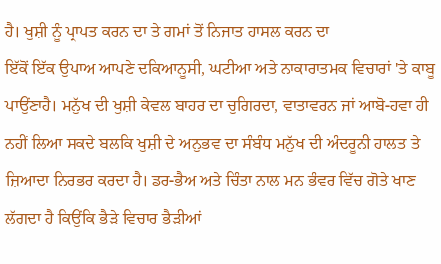ਹੈ। ਖੁਸ਼ੀ ਨੂੰ ਪ੍ਰਾਪਤ ਕਰਨ ਦਾ ਤੇ ਗਮਾਂ ਤੋਂ ਨਿਜਾਤ ਹਾਸਲ ਕਰਨ ਦਾ
ਇੱਕੋਂ ਇੱਕ ਉਪਾਅ ਆਪਣੇ ਦਕਿਆਨੂਸੀ, ਘਟੀਆ ਅਤੇ ਨਾਕਾਰਾਤਮਕ ਵਿਚਾਰਾਂ 'ਤੇ ਕਾਬੂ
ਪਾਉਂਣਾਹੈ। ਮਨੁੱਖ ਦੀ ਖੁਸ਼ੀ ਕੇਵਲ ਬਾਹਰ ਦਾ ਚੁਗਿਰਦਾ, ਵਾਤਾਵਰਨ ਜਾਂ ਆਬੋ-ਹਵਾ ਹੀ
ਨਹੀਂ ਲਿਆ ਸਕਦੇ ਬਲਕਿ ਖੁਸ਼ੀ ਦੇ ਅਨੁਭਵ ਦਾ ਸੰਬੰਧ ਮਨੁੱਖ ਦੀ ਅੰਦਰੂਨੀ ਹਾਲਤ ਤੇ
ਜ਼ਿਆਦਾ ਨਿਰਭਰ ਕਰਦਾ ਹੈ। ਡਰ-ਭੈਅ ਅਤੇ ਚਿੰਤਾ ਨਾਲ ਮਨ ਭੰਵਰ ਵਿੱਚ ਗੋਤੇ ਖਾਣ
ਲੱਗਦਾ ਹੈ ਕਿਉਂਕਿ ਭੈੜੇ ਵਿਚਾਰ ਭੈੜੀਆਂ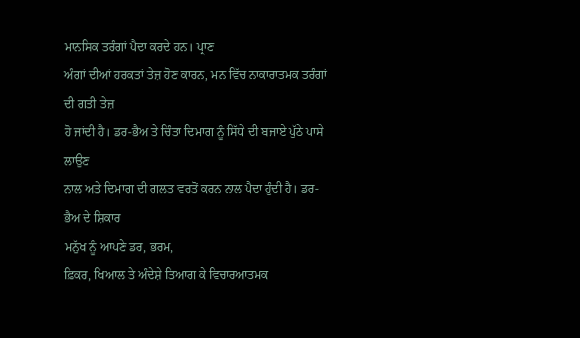ਮਾਨਸਿਕ ਤਰੰਗਾਂ ਪੈਦਾ ਕਰਦੇ ਹਨ। ਪ੍ਰਾਣ
ਅੰਗਾਂ ਦੀਆਂ ਹਰਕਤਾਂ ਤੇਜ਼ ਹੋਣ ਕਾਰਨ, ਮਨ ਵਿੱਚ ਨਾਕਾਰਾਤਮਕ ਤਰੰਗਾਂ ਦੀ ਗਤੀ ਤੇਜ਼
ਹੋ ਜਾਂਦੀ ਹੈ। ਡਰ-ਭੈਅ ਤੇ ਚਿੰਤਾ ਦਿਮਾਗ ਨੂੰ ਸਿੱਧੇ ਦੀ ਬਜਾਏ ਪੁੱਠੇ ਪਾਸੇ ਲਾਉਣ
ਨਾਲ ਅਤੇ ਦਿਮਾਗ ਦੀ ਗਲਤ ਵਰਤੋਂ ਕਰਨ ਨਾਲ ਪੈਦਾ ਹੁੰਦੀ ਹੈ। ਡਰ-ਭੈਅ ਦੇ ਸ਼ਿਕਾਰ
ਮਨੁੱਖ ਨੂੰ ਆਪਣੇ ਡਰ, ਭਰਮ,
ਫ਼ਿਕਰ, ਖਿਆਲ ਤੇ ਅੰਦੇਸ਼ੇ ਤਿਆਗ ਕੇ ਵਿਚਾਰਆਤਮਕ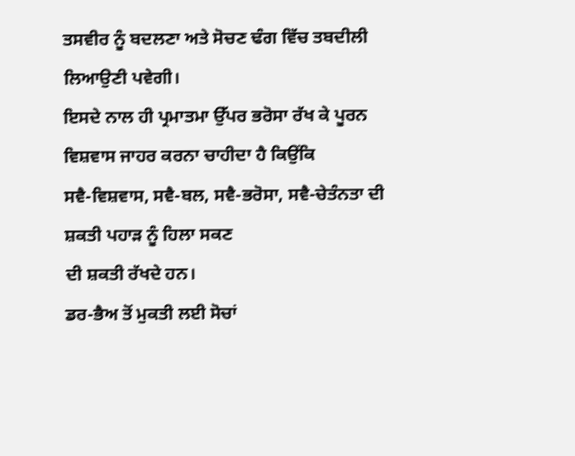ਤਸਵੀਰ ਨੂੰ ਬਦਲਣਾ ਅਤੇ ਸੋਚਣ ਢੰਗ ਵਿੱਚ ਤਬਦੀਲੀ ਲਿਆਉਣੀ ਪਵੇਗੀ।
ਇਸਦੇ ਨਾਲ ਹੀ ਪ੍ਰਮਾਤਮਾ ਉੱਪਰ ਭਰੋਸਾ ਰੱਖ ਕੇ ਪੂਰਨ ਵਿਸ਼ਵਾਸ ਜਾਹਰ ਕਰਨਾ ਚਾਹੀਦਾ ਹੈ ਕਿਉਂਕਿ
ਸਵੈ-ਵਿਸ਼ਵਾਸ, ਸਵੈ-ਬਲ, ਸਵੈ-ਭਰੋਸਾ, ਸਵੈ-ਚੇਤੰਨਤਾ ਦੀ ਸ਼ਕਤੀ ਪਹਾੜ ਨੂੰ ਹਿਲਾ ਸਕਣ
ਦੀ ਸ਼ਕਤੀ ਰੱਖਦੇ ਹਨ।
ਡਰ-ਭੈਅ ਤੋਂ ਮੁਕਤੀ ਲਈ ਸੋਚਾਂ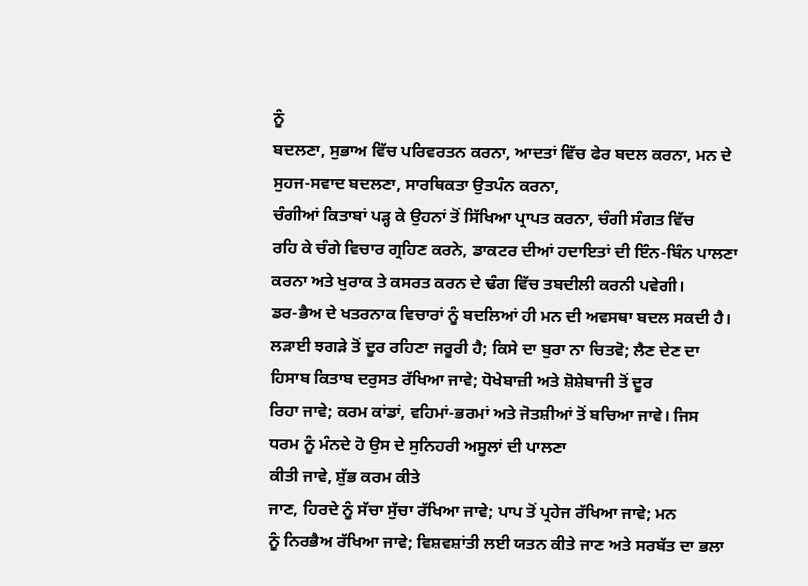ਨੂੰ
ਬਦਲਣਾ, ਸੁਭਾਅ ਵਿੱਚ ਪਰਿਵਰਤਨ ਕਰਨਾ, ਆਦਤਾਂ ਵਿੱਚ ਫੇਰ ਬਦਲ ਕਰਨਾ, ਮਨ ਦੇ
ਸੁਹਜ-ਸਵਾਦ ਬਦਲਣਾ, ਸਾਰਥਿਕਤਾ ਉਤਪੰਨ ਕਰਨਾ,
ਚੰਗੀਆਂ ਕਿਤਾਬਾਂ ਪੜ੍ਹ ਕੇ ਉਹਨਾਂ ਤੋਂ ਸਿੱਖਿਆ ਪ੍ਰਾਪਤ ਕਰਨਾ, ਚੰਗੀ ਸੰਗਤ ਵਿੱਚ
ਰਹਿ ਕੇ ਚੰਗੇ ਵਿਚਾਰ ਗ੍ਰਹਿਣ ਕਰਨੇ, ਡਾਕਟਰ ਦੀਆਂ ਹਦਾਇਤਾਂ ਦੀ ਇੰਨ-ਬਿੰਨ ਪਾਲਣਾ
ਕਰਨਾ ਅਤੇ ਖੁਰਾਕ ਤੇ ਕਸਰਤ ਕਰਨ ਦੇ ਢੰਗ ਵਿੱਚ ਤਬਦੀਲੀ ਕਰਨੀ ਪਵੇਗੀ।
ਡਰ-ਭੈਅ ਦੇ ਖਤਰਨਾਕ ਵਿਚਾਰਾਂ ਨੂੰ ਬਦਲਿਆਂ ਹੀ ਮਨ ਦੀ ਅਵਸਥਾ ਬਦਲ ਸਕਦੀ ਹੈ।
ਲੜਾਈ ਝਗੜੇ ਤੋਂ ਦੂਰ ਰਹਿਣਾ ਜਰੂਰੀ ਹੈ; ਕਿਸੇ ਦਾ ਬੁਰਾ ਨਾ ਚਿਤਵੋ; ਲੈਣ ਦੇਣ ਦਾ
ਹਿਸਾਬ ਕਿਤਾਬ ਦਰੁਸਤ ਰੱਖਿਆ ਜਾਵੇ; ਧੋਖੇਬਾਜ਼ੀ ਅਤੇ ਸ਼ੋਸ਼ੇਬਾਜੀ ਤੋਂ ਦੂਰ
ਰਿਹਾ ਜਾਵੇ; ਕਰਮ ਕਾਂਡਾਂ, ਵਹਿਮਾਂ-ਭਰਮਾਂ ਅਤੇ ਜੋਤਸ਼ੀਆਂ ਤੋਂ ਬਚਿਆ ਜਾਵੇ। ਜਿਸ
ਧਰਮ ਨੂੰ ਮੰਨਦੇ ਹੋ ਉਸ ਦੇ ਸੁਨਿਹਰੀ ਅਸੂਲਾਂ ਦੀ ਪਾਲਣਾ
ਕੀਤੀ ਜਾਵੇ, ਸ਼ੁੱਭ ਕਰਮ ਕੀਤੇ
ਜਾਣ, ਹਿਰਦੇ ਨੂੰ ਸੱਚਾ ਸੁੱਚਾ ਰੱਖਿਆ ਜਾਵੇ; ਪਾਪ ਤੋਂ ਪ੍ਰਹੇਜ ਰੱਖਿਆ ਜਾਵੇ; ਮਨ
ਨੂੰ ਨਿਰਭੈਅ ਰੱਖਿਆ ਜਾਵੇ; ਵਿਸ਼ਵਸ਼ਾਂਤੀ ਲਈ ਯਤਨ ਕੀਤੇ ਜਾਣ ਅਤੇ ਸਰਬੱਤ ਦਾ ਭਲਾ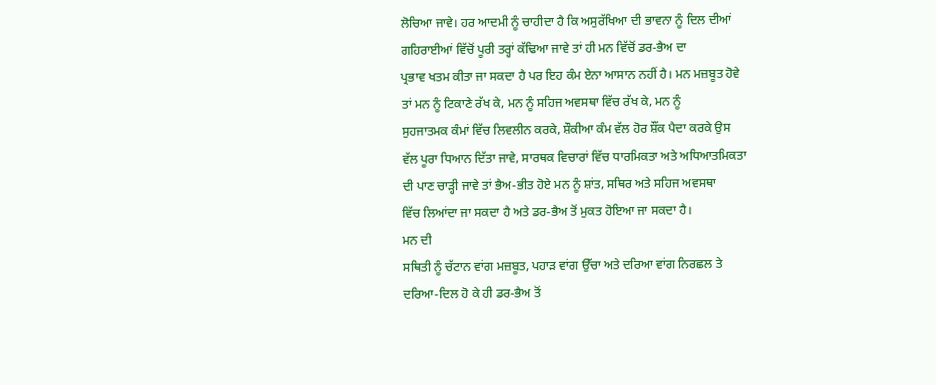ਲੋਚਿਆ ਜਾਵੇ। ਹਰ ਆਦਮੀ ਨੂੰ ਚਾਹੀਦਾ ਹੈ ਕਿ ਅਸੁਰੱਖਿਆ ਦੀ ਭਾਵਨਾ ਨੂੰ ਦਿਲ ਦੀਆਂ
ਗਹਿਰਾਈਆਂ ਵਿੱਚੋਂ ਪੂਰੀ ਤਰ੍ਹਾਂ ਕੱਢਿਆ ਜਾਵੇ ਤਾਂ ਹੀ ਮਨ ਵਿੱਚੋਂ ਡਰ-ਭੈਅ ਦਾ
ਪ੍ਰਭਾਵ ਖਤਮ ਕੀਤਾ ਜਾ ਸਕਦਾ ਹੈ ਪਰ ਇਹ ਕੰਮ ਏਨਾ ਆਸਾਨ ਨਹੀਂ ਹੈ। ਮਨ ਮਜ਼ਬੂਤ ਹੋਵੇ
ਤਾਂ ਮਨ ਨੂੰ ਟਿਕਾਣੇ ਰੱਖ ਕੇ, ਮਨ ਨੂੰ ਸਹਿਜ ਅਵਸਥਾ ਵਿੱਚ ਰੱਖ ਕੇ, ਮਨ ਨੂੰ
ਸੁਹਜਾਤਮਕ ਕੰਮਾਂ ਵਿੱਚ ਲਿਵਲੀਨ ਕਰਕੇ, ਸ਼ੌਕੀਆ ਕੰਮ ਵੱਲ ਹੋਰ ਸ਼ੌਂਕ ਪੈਦਾ ਕਰਕੇ ਉਸ
ਵੱਲ ਪੂਰਾ ਧਿਆਨ ਦਿੱਤਾ ਜਾਵੇ, ਸਾਰਥਕ ਵਿਚਾਰਾਂ ਵਿੱਚ ਧਾਰਮਿਕਤਾ ਅਤੇ ਅਧਿਆਤਮਿਕਤਾ
ਦੀ ਪਾਣ ਚਾੜ੍ਹੀ ਜਾਵੇ ਤਾਂ ਭੈਅ-ਭੀਤ ਹੋਏ ਮਨ ਨੂੰ ਸ਼ਾਂਤ, ਸਥਿਰ ਅਤੇ ਸਹਿਜ ਅਵਸਥਾ
ਵਿੱਚ ਲਿਆਂਦਾ ਜਾ ਸਕਦਾ ਹੈ ਅਤੇ ਡਰ-ਭੈਅ ਤੋਂ ਮੁਕਤ ਹੋਇਆ ਜਾ ਸਕਦਾ ਹੈ।
ਮਨ ਦੀ
ਸਥਿਤੀ ਨੂੰ ਚੱਟਾਨ ਵਾਂਗ ਮਜ਼ਬੂਤ, ਪਹਾੜ ਵਾਂਗ ਉੱਚਾ ਅਤੇ ਦਰਿਆ ਵਾਂਗ ਨਿਰਛਲ ਤੇ
ਦਰਿਆ-ਦਿਲ ਹੋ ਕੇ ਹੀ ਡਰ-ਭੈਅ ਤੋਂ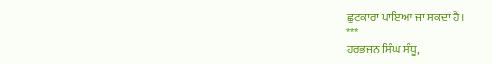ਛੁਟਕਾਰਾ ਪਾਇਆ ਜਾ ਸਕਦਾ ਹੈ।
***
ਹਰਭਜਨ ਸਿੰਘ ਸੰਧੂ,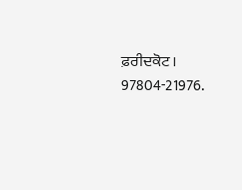ਫ਼ਰੀਦਕੋਟ।
97804-21976.